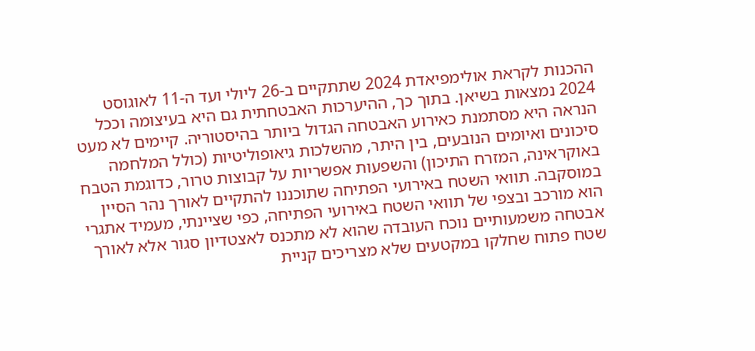ההכנות לקראת אולימפיאדת 2024 שתתקיים ב-26 ליולי ועד ה-11 לאוגוסט 2024 נמצאות בשיאן. בתוך כך, ההיערכות האבטחתית גם היא בעיצומה וככל הנראה היא מסתמנת כאירוע האבטחה הגדול ביותר בהיסטוריה. קיימים לא מעט סיכונים ואיומים הנובעים, בין היתר, מהשלכות גיאופוליטיות (כולל המלחמה באוקראינה, המזרח התיכון) והשפעות אפשריות על קבוצות טרור, כדוגמת הטבח במוסקבה. תוואי השטח באירועי הפתיחה שתוכננו להתקיים לאורך נהר הסיין הוא מורכב ובצפי של תוואי השטח באירועי הפתיחה, כפי שציינתי, מעמיד אתגרי אבטחה משמעותיים נוכח העובדה שהוא לא מתכנס לאצטדיון סגור אלא לאורך שטח פתוח שחלקו במקטעים שלא מצריכים קניית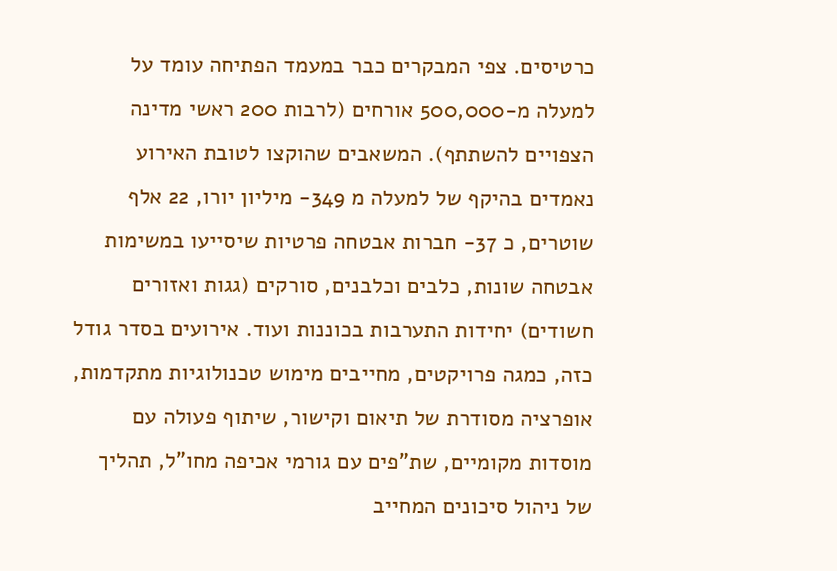כרטיסים. צפי המבקרים כבר במעמד הפתיחה עומד על למעלה מ-500,000 אורחים (לרבות 200 ראשי מדינה הצפויים להשתתף). המשאבים שהוקצו לטובת האירוע נאמדים בהיקף של למעלה מ 349- מיליון יורו, 22 אלף שוטרים, כ 37- חברות אבטחה פרטיות שיסייעו במשימות אבטחה שונות, כלבים וכלבנים, סורקים (גגות ואזורים חשודים) יחידות התערבות בכוננות ועוד. אירועים בסדר גודל כזה, כמגה פרויקטים, מחייבים מימוש טכנולוגיות מתקדמות, אופרציה מסודרת של תיאום וקישור, שיתוף פעולה עם מוסדות מקומיים, שת"פים עם גורמי אכיפה מחו"ל, תהליך של ניהול סיכונים המחייב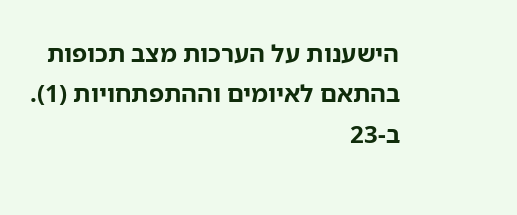הישענות על הערכות מצב תכופות בהתאם לאיומים וההתפתחויות (1).
ב-23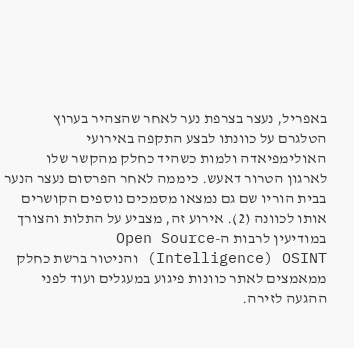באפריל, נעצר בצרפת נער לאחר שהצהיר בערוץ הטלגרם על כוונתו לבצע התקפה באירועי האולימפיאדה ולמות כשהיד כחלק מהקשר שלו לארגון הטרור דאעש. כיממה לאחר הפרסום נעצר הנער בבית הוריו שם גם נמצאו מסמכים נוספים הקושרים אותו לכוונה (2). אירוע זה, מצביע על התלות והצורך במודיעין לרבות ה-Open Source Intelligence) OSINT) והניטור ברשת כחלק ממאמצים לאתר כוונות פיגוע במעגלים ועוד לפני ההגעה לזירה.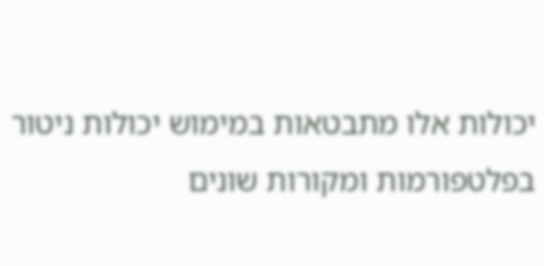יכולות אלו מתבטאות במימוש יכולות ניטור בפלטפורמות ומקורות שונים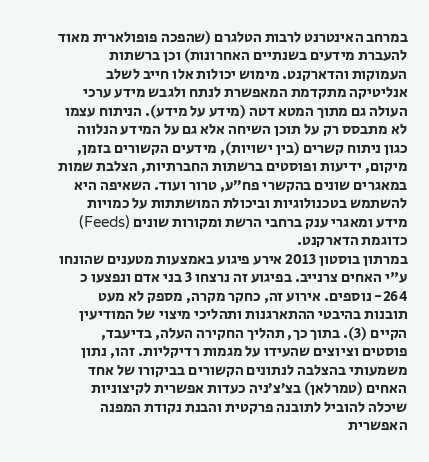במרחב האינטרנט לרבות הטלגרם (שהפכה פופולארית מאוד להעברת מידעים בשנתיים האחרונות) וכן ברשתות העמוקות והדארקנט. מימוש יכולות אלו חייב לשלב אנליטיקה מתקדמת המאפשרת לנתח ולגבש מידע ערכי העולה גם מתוך המטא דטה (מידע על מידע). הניתוח עצמו לא מתבסס רק על תוכן השיחה אלא גם על המידע הנלווה כגון ניתוח קשרים (בין ישויות), מידעים הקשורים בזמן, מיקום, ידיעות ופוסטים ברשתות החברתיות, הצלבת שמות במאגרים שונים בהקשרי פח”ע, טרור ועוד. השאיפה היא להשתמש בטכנולוגיות וביכולת המושתתות על כמויות מידע ומאגרי ענק ברחבי הרשת ומקורות שונים (Feeds) כדוגמת הדארקנט.
במרתון בוסטון 2013 אירע פיגוע באמצעות מטענים שהונחו ע"י האחים צרנייב. בפיגוע זה נרצחו 3 בני אדם ונפצעו כ 264- נוספים. אירוע זה, כחקר מקרה, מספק לא מעט תובנות בהיבטי ההתארגנות ותהליכי מיצוי של המודיעין הקיים (3). בתוך כך, תהליך החקירה העלה, בדיעבד, פוסטים וציוצים שהעידו על מגמות רדיקליות. זהו, נתון משמעותי בהצלבה לנתונים הקשורים בביקורו של אחד האחים (טמרלאן) בצ’צ’ניה כעדות אפשרית לקיצוניות שיכלה להוביל לתובנה פרקטית והבנת נקודת המפנה האפשרית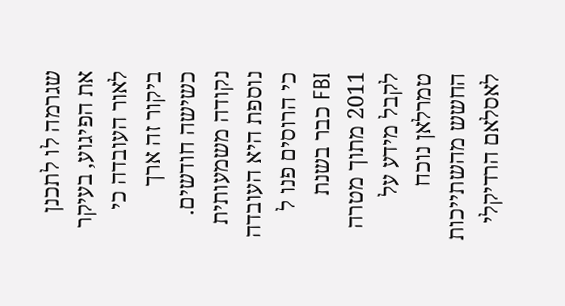שגרמה לו לתכנן את הפיגוע, בעיקר לאור העובדה כי ביקור זה ארך כשישה חודשים.
נקודה משמעותית נוספת היא העובדה כי הרוסים פנו ל FBI כבר בשנת 2011 מתוך מטרה לקבל מידע על טמרלאן נוכח החשש מהשתייכות לאסלאם הרדיקלי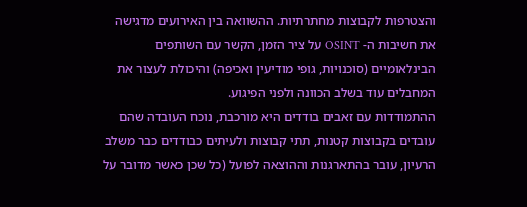והצטרפות לקבוצות מחתרתיות. ההשוואה בין האירועים מדגישה את חשיבות ה- OSINT על ציר הזמן, הקשר עם השותפים הבינלאומיים (סוכנויות, גופי מודיעין ואכיפה) והיכולת לעצור את המחבלים עוד בשלב הכוונה ולפני הפיגוע.
ההתמודדות עם זאבים בודדים היא מורכבת, נוכח העובדה שהם עובדים בקבוצות קטנות, תתי קבוצות ולעיתים כבודדים כבר משלב הרעיון, עובר בהתארגנות וההוצאה לפועל (כל שכן כאשר מדובר על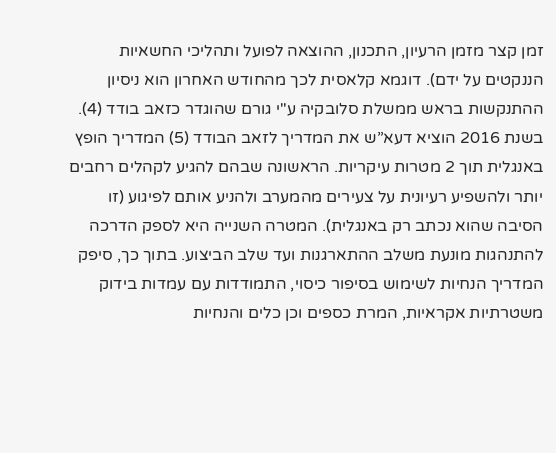זמן קצר מזמן הרעיון, התכנון, ההוצאה לפועל ותהליכי החשאיות הננקטים על ידם). דוגמא קלאסית לכך מהחודש האחרון הוא ניסיון ההתנקשות בראש ממשלת סלובקיה ע"י גורם שהוגדר כזאב בודד (4).
בשנת 2016 הוציא דעא”ש את המדריך לזאב הבודד (5) המדריך הופץ באנגלית תוך 2 מטרות עיקריות. הראשונה שבהם להגיע לקהלים רחבים יותר ולהשפיע רעיונית על צעירים מהמערב ולהניע אותם לפיגוע (זו הסיבה שהוא נכתב רק באנגלית). המטרה השנייה היא לספק הדרכה להתנהגות מונעת משלב ההתארגנות ועד שלב הביצוע. בתוך כך, סיפק המדריך הנחיות לשימוש בסיפור כיסוי, התמודדות עם עמדות בידוק משטרתיות אקראיות, המרת כספים וכן כלים והנחיות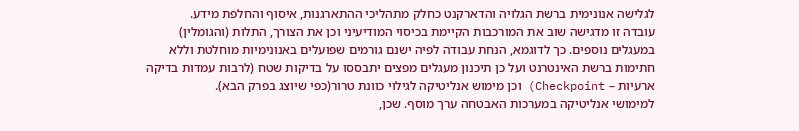לגלישה אנונימית ברשת הגלויה והדארקנט כחלק מתהליכי ההתארגנות, איסוף והחלפת מידע.
עובדה זו מדגישה שוב את המורכבות הקיימת בכיסוי המודיעיני וכן את הצורך, התלות (והגומלין) במעגלים נוספים. כך לדוגמא, הנחת עבודה לפיה ישנם גורמים שפועלים באנונימיות מוחלטת וללא חתימות ברשת האינטרנט ועל כן תיכנון מעגלים מפצים יתבססו על בדיקות שטח (לרבות עמדות בדיקה ארעיות – Checkpoint) וכן מימוש אנליטיקה לגילוי כוונת טרור(כפי שיוצג בפרק הבא).
למימושי אנליטיקה במערכות האבטחה ערך מוסף. שכן,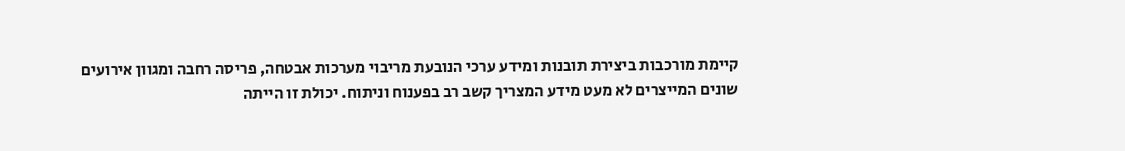קיימת מורכבות ביצירת תובנות ומידע ערכי הנובעת מריבוי מערכות אבטחה, פריסה רחבה ומגוון אירועים שונים המייצרים לא מעט מידע המצריך קשב רב בפענוח וניתוח. יכולת זו הייתה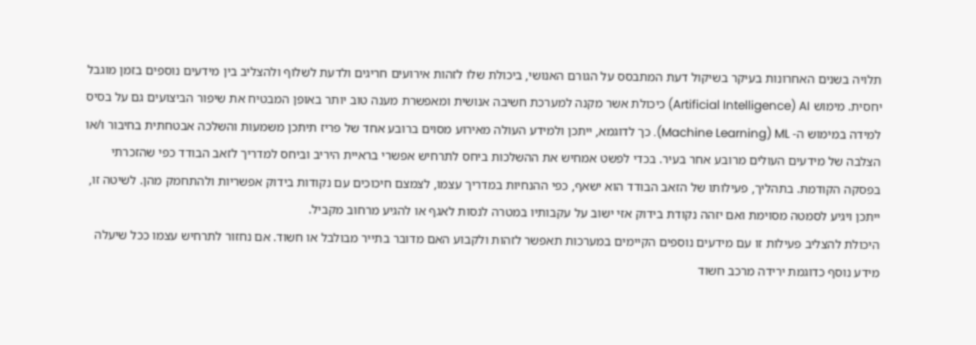תלויה בשנים האחרונות בעיקר בשיקול דעת המתבסס על הגורם האנושי, ביכולת שלו לזהות אירועים חריגים ולדעת לשלוף ולהצליב בין מידעים נוספים בזמן מוגבל יחסית. מימוש Artificial Intelligence) AI) כיכולת אשר מקנה למערכת חשיבה אנושית ומאפשרת מענה טוב יותר באופן המבטיח את שיפור הביצועים גם על בסיס למידה במימוש ה- Machine Learning) ML). כך לדוגמא, ייתכן ולמידע העולה מאירוע מסוים ברובע אחד של פריז תיתכן משמעות והשלכה אבטחתית בחיבור ו/או הצלבה של מידעים העולים מרובע אחר בעיר. בכדי לפשט אמחיש את ההשלכות ביחס לתרחיש אפשרי בראיית היריב וביחס למדריך לזאב הבודד כפי שהזכרתי בפסקה הקודמת. בתהליך, פעילותו של הזאב הבודד הוא ישאף, כפי ההנחיות במדריך עצמו, לצמצם חיכוכים עם נקודות בידוק אפשריות ולהתחמק מהן. לשיטה זו, ייתכן ויגיע לסמטה מסוימת ואם יזהה נקודת בידוק אזי ישוב על עקבותיו במטרה לנסות לאגף או להגיע מרחוב מקביל.
היכולת להצליב פעילות זו עם מידעים נוספים הקיימים במערכות תאפשר לזהות ולקבוע האם מדובר בתייר מבולבל או חשוד. אם נחזור לתרחיש עצמו ככל שיעלה מידע נוסף כדוגמת ירידה מרכב חשוד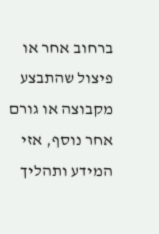ברחוב אחר או פיצול שהתבצע מקבוצה או גורם אחר נוסף, אזי המידע ותהליך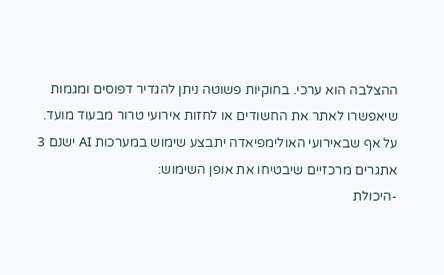ההצלבה הוא ערכי. בחוקיות פשוטה ניתן להגדיר דפוסים ומגמות שיאפשרו לאתר את החשודים או לחזות אירועי טרור מבעוד מועד.
על אף שבאירועי האולימפיאדה יתבצע שימוש במערכות AI ישנם 3 אתגרים מרכזיים שיבטיחו את אופן השימוש:
-היכולת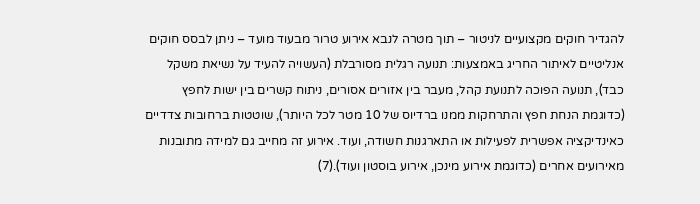להגדיר חוקים מקצועיים לניטור – תוך מטרה לנבא אירוע טרור מבעוד מועד – ניתן לבסס חוקים אנליטיים לאיתור החריג באמצעות: תנועה רגלית מסורבלת (העשויה להעיד על נשיאת משקל כבד), תנועה הפוכה לתנועת קהל, מעבר בין אזורים אסורים, ניתוח קשרים בין ישות לחפץ (כדוגמת הנחת חפץ והתרחקות ממנו ברדיוס של 10 מטר לכל היותר), שוטטות ברחובות צדדיים כאינדיקציה אפשרית לפעילות או התארגנות חשודה, ועוד. אירוע זה מחייב גם למידה מתובנות מאירועים אחרים (כדוגמת אירוע מינכן, אירוע בוסטון ועוד).(7)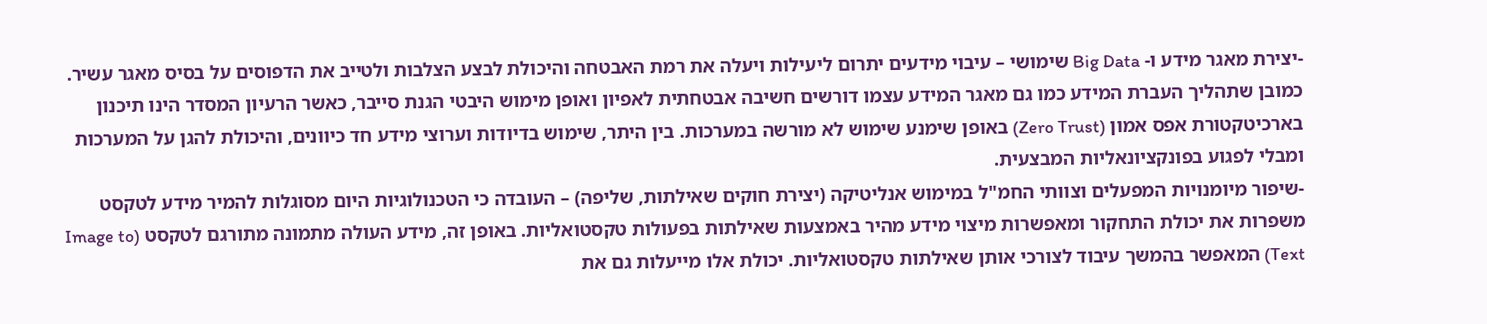-יצירת מאגר מידע ו- Big Data שימושי – עיבוי מידעים יתרום ליעילות ויעלה את רמת האבטחה והיכולת לבצע הצלבות ולטייב את הדפוסים על בסיס מאגר עשיר. כמובן שתהליך העברת המידע כמו גם מאגר המידע עצמו דורשים חשיבה אבטחתית לאפיון ואופן מימוש היבטי הגנת סייבר, כאשר הרעיון המסדר הינו תיכנון בארכיטקטורת אפס אמון (Zero Trust) באופן שימנע שימוש לא מורשה במערכות. בין היתר, שימוש בדיודות וערוצי מידע חד כיוונים, והיכולת להגן על המערכות ומבלי לפגוע בפונקציונאליות המבצעית.
-שיפור מיומנויות המפעלים וצוותי החמ"ל במימוש אנליטיקה (יצירת חוקים שאילתות, שליפה) – העובדה כי הטכנולוגיות היום מסוגלות להמיר מידע לטקסט משפרות את יכולת התחקור ומאפשרות מיצוי מידע מהיר באמצעות שאילתות בפעולות טקסטואליות. באופן זה, מידע העולה מתמונה מתורגם לטקסט (Image to Text) המאפשר בהמשך עיבוד לצורכי אותן שאילתות טקסטואליות. יכולת אלו מייעלות גם את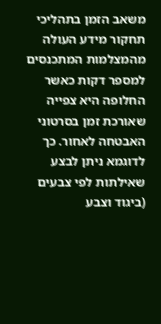משאב הזמן בתהליכי תחקור מידע העולה מהמצלמות המתכנסים למספר דקות כאשר החלופה היא צפייה שאורכת זמן בסרטוני האבטחה לאחור. כך לדוגמא ניתן לבצע שאילתות לפי צבעים (ביגוד וצבע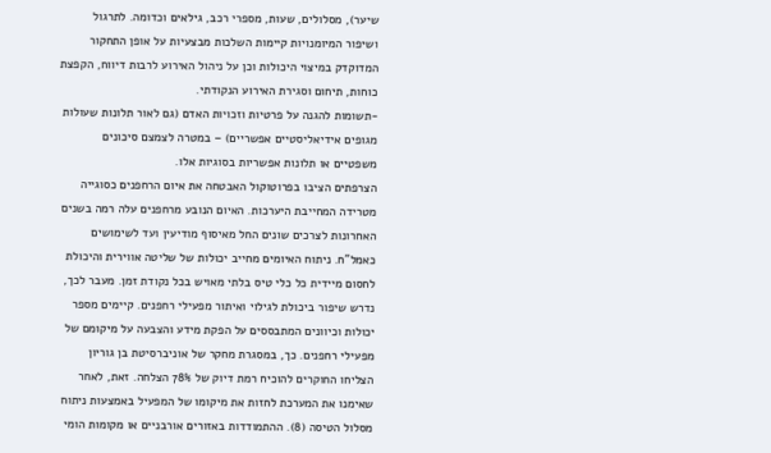שיער), מסלולים, שעות, מספרי רכב, גילאים וכדומה. לתרגול ושיפור המיומנויות קיימות השלכות מבצעיות על אופן התחקור המדוקדק במיצוי היכולות וכן על ניהול האירוע לרבות דיווח, הקפצת כוחות, תיחום וסגירת האירוע הנקודתי.
-תשומות להגנה על פרטיות וזכויות האדם (גם לאור תלונות שעולות מגופים אידיאליסטיים אפשריים) – במטרה לצמצם סיכונים משפטיים או תלונות אפשריות בסוגיות אלו.
הצרפתים הציבו בפרוטוקול האבטחה את איום הרחפנים כסוגייה מטרידה המחייבת היערכות. האיום הנובע מרחפנים עלה רמה בשנים האחרונות לצרכים שונים החל מאיסוף מודיעין ועד לשימושים כאמל”ח. ניתוח האיומים מחייב יכולות של שליטה אווירית והיכולת לחסום מיידית כל כלי טיס בלתי מאויש בכל נקודת זמן. מעבר לכך, נדרש שיפור ביכולת לגילוי ואיתור מפעילי רחפנים. קיימים מספר יכולות וכיוונים המתבססים על הפקת מידע והצבעה על מיקומם של מפעילי רחפנים. כך, במסגרת מחקר של אוניברסיטת בן גוריון הצליחו החוקרים להוכיח רמת דיוק של 78% הצלחה. זאת, לאחר שאימנו את המערכת לחזות את מיקומו של המפעיל באמצעות ניתוח מסלול הטיסה (8). ההתמודדות באזורים אורבניים או מקומות הומי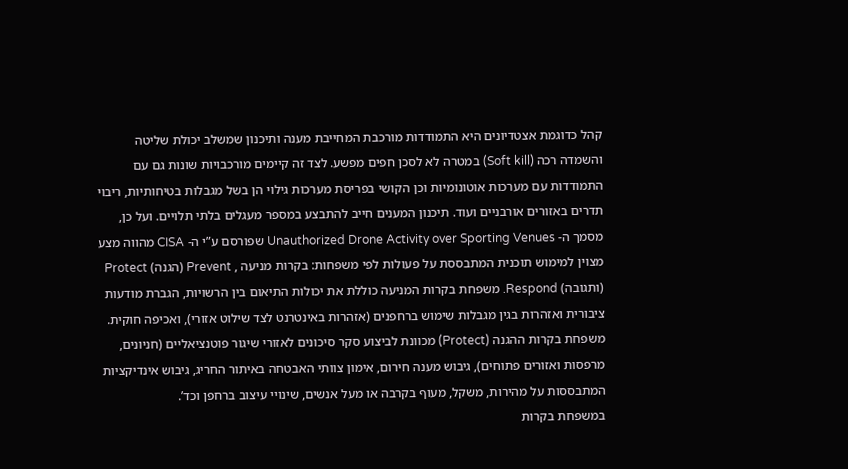קהל כדוגמת אצטדיונים היא התמודדות מורכבת המחייבת מענה ותיכנון שמשלב יכולת שליטה והשמדה רכה (Soft kill) במטרה לא לסכן חפים מפשע. לצד זה קיימים מורכבויות שונות גם עם התמודדות עם מערכות אוטונומיות וכן הקושי בפריסת מערכות גילוי הן בשל מגבלות בטיחותיות, ריבוי תדרים באזורים אורבניים ועוד. תיכנון המענים חייב להתבצע במספר מעגלים בלתי תלויים. ועל כן, מסמך ה- Unauthorized Drone Activity over Sporting Venues שפורסם ע”י ה- CISA מהווה מצע מצוין למימוש תוכנית המתבססת על פעולות לפי משפחות: בקרות מניעה , Prevent (הגנה) Protect (ותגובה) Respond. משפחת בקרות המניעה כוללת את יכולות התיאום בין הרשויות, הגברת מודעות ציבורית ואזהרות בגין מגבלות שימוש ברחפנים (אזהרות באינטרנט לצד שילוט אזורי), ואכיפה חוקית. משפחת בקרות ההגנה (Protect) מכוונת לביצוע סקר סיכונים לאזורי שיגור פוטנציאליים (חניונים, מרפסות ואזורים פתוחים), גיבוש מענה חירום, אימון צוותי האבטחה באיתור החריג, גיבוש אינדיקציות המתבססות על מהירות, משקל, מעוף בקרבה או מעל אנשים, שינויי עיצוב ברחפן וכד’.
במשפחת בקרות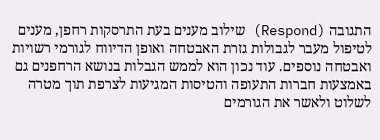התגובה (Respond) שילוב מענים בעת התרסקות רחפן, מענים לטיפול מעבר לגבולות גזרת האבטחה ואופן הדיווח לגורמי רשויות ואבטחה נוספים. עוד נכון הוא לממש הגבלות בנושא הרחפנים גם באמצעות חברות התעופה והטיסות המגיעות לצרפת תוך מטרה לשלוט ולאשר את הגורמים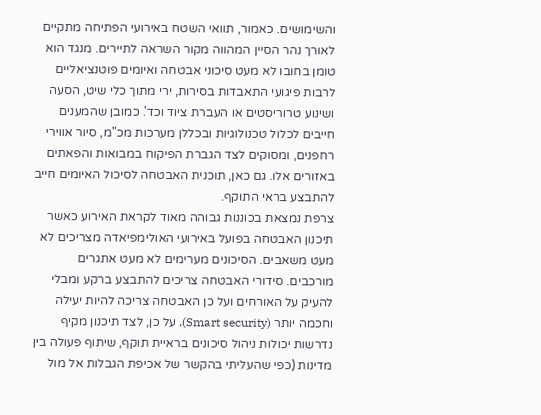והשימושים. כאמור, תוואי השטח באירועי הפתיחה מתקיים לאורך נהר הסיין המהווה מקור השראה לתיירים. מנגד הוא טומן בחובו לא מעט סיכוני אבטחה ואיומים פוטנציאליים לרבות פיגועי התאבדות בסירות, ירי מתוך כלי שיט, הסעה ושינוע טרוריסטים או העברת ציוד וכד'. כמובן שהמענים חייבים לכלול טכנולוגיות ובכללן מערכות מכ"מ, סיור אווירי רחפנים, ומסוקים לצד הגברת הפיקוח במבואות והפאתים באזורים אלו. גם כאן, תוכנית האבטחה לסיכול האיומים חייב להתבצע בראי התוקף.
צרפת נמצאת בכוננות גבוהה מאוד לקראת האירוע כאשר תיכנון האבטחה בפועל באירועי האולימפיאדה מצריכים לא מעט משאבים. הסיכונים מערימים לא מעט אתגרים מורכבים. סידורי האבטחה צריכים להתבצע ברקע ומבלי להעיק על האורחים ועל כן האבטחה צריכה להיות יעילה וחכמה יותר (Smart security). על כן, לצד תיכנון מקיף נדרשות יכולות ניהול סיכונים בראיית תוקף, שיתוף פעולה בין מדינות (כפי שהעליתי בהקשר של אכיפת הגבלות אל מול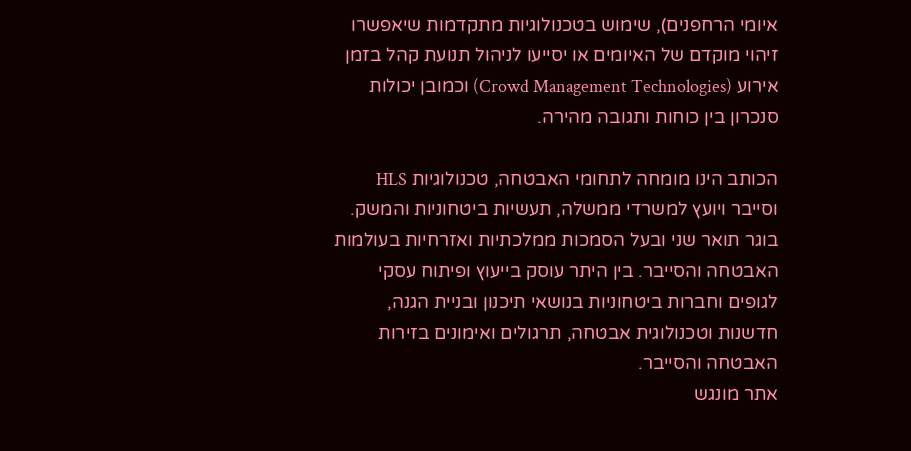איומי הרחפנים), שימוש בטכנולוגיות מתקדמות שיאפשרו זיהוי מוקדם של האיומים או יסייעו לניהול תנועת קהל בזמן אירוע (Crowd Management Technologies) וכמובן יכולות סנכרון בין כוחות ותגובה מהירה.

הכותב הינו מומחה לתחומי האבטחה, טכנולוגיות HLS וסייבר ויועץ למשרדי ממשלה, תעשיות ביטחוניות והמשק. בוגר תואר שני ובעל הסמכות ממלכתיות ואזרחיות בעולמות האבטחה והסייבר. בין היתר עוסק בייעוץ ופיתוח עסקי לגופים וחברות ביטחוניות בנושאי תיכנון ובניית הגנה, חדשנות וטכנולוגית אבטחה, תרגולים ואימונים בזירות האבטחה והסייבר.
אתר מונגש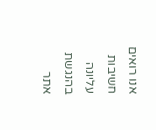אנו רואים חשיבות עליונה בהנגשת אתר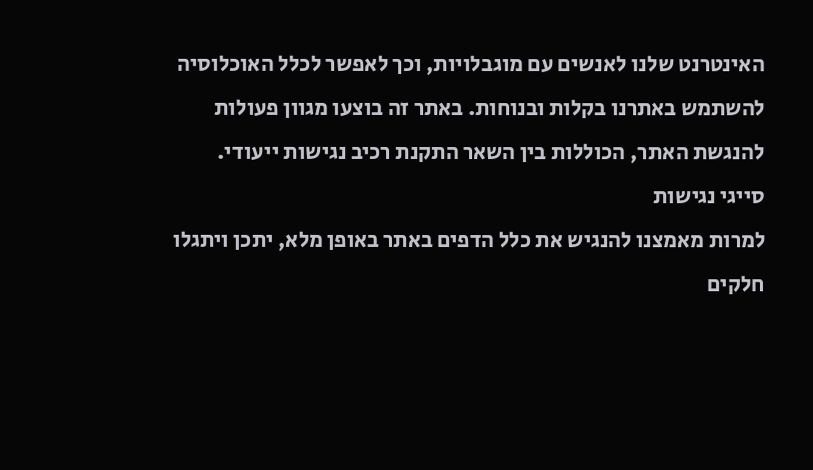האינטרנט שלנו לאנשים עם מוגבלויות, וכך לאפשר לכלל האוכלוסיה להשתמש באתרנו בקלות ובנוחות. באתר זה בוצעו מגוון פעולות להנגשת האתר, הכוללות בין השאר התקנת רכיב נגישות ייעודי.
סייגי נגישות
למרות מאמצנו להנגיש את כלל הדפים באתר באופן מלא, יתכן ויתגלו חלקים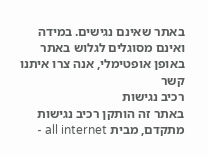באתר שאינם נגישים. במידה ואינם מסוגלים לגלוש באתר באופן אופטימלי, אנה צרו איתנו קשר
רכיב נגישות
באתר זה הותקן רכיב נגישות מתקדם, מבית all internet -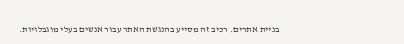בניית אתרים. רכיב זה מסייע בהנגשת האתר עבור אנשים בעלי מוגבלויות.